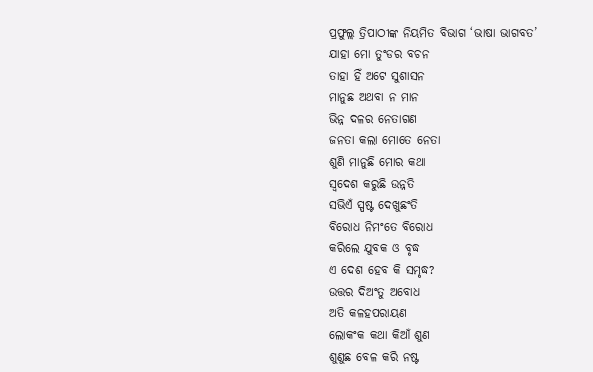ପ୍ରଫୁଲ୍ଲ ତ୍ରିପାଠୀଙ୍କ ନିୟମିତ ବିଭାଗ ‘ଭାଷା ଭାଗବତ’
ଯାହା ମୋ ତୁଂଡର ବଚନ
ତାହା ହିଁ ଅଟେ ସୁଶାସନ
ମାନୁଛ ଅଥବା ନ ମାନ
ଭିନ୍ନ ଦଳର ନେତାଗଣ
ଜନତା କଲା ମୋତେ ନେତା
ଶୁଣି ମାନୁଛି ମୋର କଥା
ସ୍ବଦେଶ କରୁଛି ଉନ୍ନତି
ସଭିଏଁ ସ୍ପଷ୍ଟ ଦେଖୁଛଂତି
ବିରୋଧ ନିମଂତେ ବିରୋଧ
କରିଲେ ଯୁବକ ଓ ବୃଦ୍ଧ
ଏ ଦେଶ ହେବ କି ସମୃଦ୍ଧ?
ଉତ୍ତର ଦିଅଂତୁ ଅବୋଧ
ଅତି କଳହପରାୟଣ
ଲୋକଂକ କଥା କିଆଁ ଶୁଣ
ଶୁଣୁଛ ବେଳ କରି ନଷ୍ଟ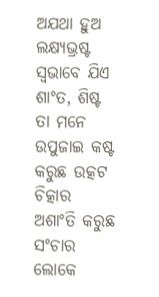ଅଯଥା ହୁଅ ଲକ୍ଷ୍ୟଭ୍ରଷ୍ଟ
ସ୍ବଭାବେ ଯିଏ ଶାଂତ, ଶିଷ୍ଟ
ତା ମନେ ଉପୁଜାଇ କଷ୍ଟ
କରୁଛ ଉତ୍କଟ ଚିତ୍କାର
ଅଶାଂତି କରୁଛ ସଂଚାର
ଲୋକେ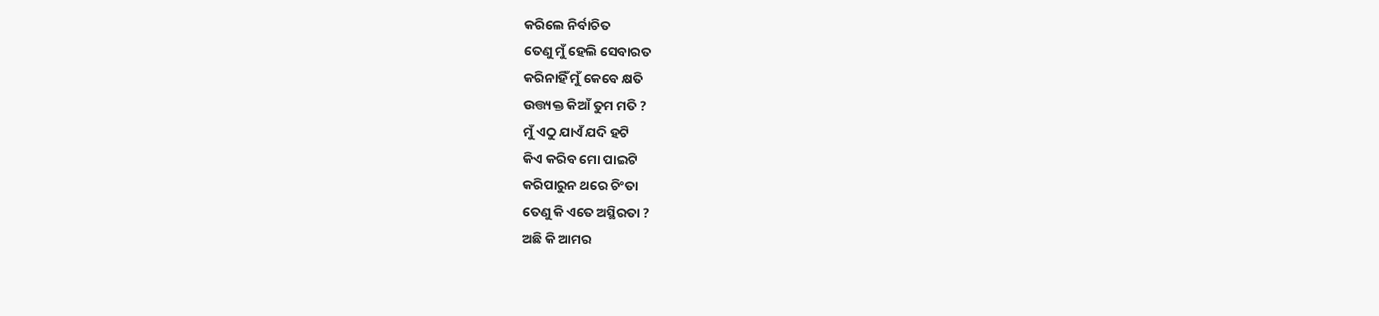କରିଲେ ନିର୍ବାଚିତ
ତେଣୁ ମୁଁ ହେଲି ସେବାରତ
କରିନାହିଁ ମୁଁ କେବେ କ୍ଷତି
ଉତ୍ତ୍ୟକ୍ତ କିଆଁ ତୁମ ମତି ?
ମୁଁ ଏଠୁ ଯାଏଁ ଯଦି ହଟି
କିଏ କରିବ ମୋ ପାଇଟି
କରିପାରୁନ ଥରେ ଚିଂତା
ତେଣୁ କି ଏତେ ଅସ୍ଥିରତା ?
ଅଛି କି ଆମର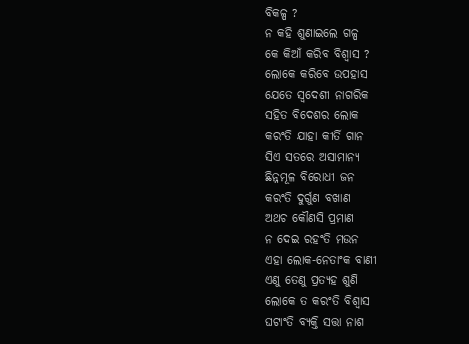ବିକଳ୍ପ ?
ନ କହି ଶୁଣାଇଲେ ଗଳ୍ପ
କେ କିଆଁ କରିବ ବିଶ୍ବାସ ?
ଲୋକେ କରିବେ ଉପହାସ
ଯେତେ ସ୍ବଦେଶୀ ନାଗରିକ
ସହିତ ବିଦେଶର ଲୋକ
କରଂତି ଯାହା କୀର୍ତି ଗାନ
ସିଏ ସତରେ ଅସାମାନ୍ୟ
ଛିନ୍ନମୂଳ ବିରୋଧୀ ଜନ
କରଂତି ଦୁର୍ଗୁଣ ବଖାଣ
ଅଥଚ କୌଣସି ପ୍ରମାଣ
ନ ଦେଇ ରହଂତି ମଉନ
ଏହା ଲୋକ-ନେତାଂକ ବାଣୀ
ଏଣୁ ତେଣୁ ପ୍ରତ୍ୟହ ଶୁଣି
ଲୋକେ ତ କରଂତି ବିଶ୍ବାସ
ଘଟାଂତି ବ୍ୟକ୍ତି ସତ୍ତା ନାଶ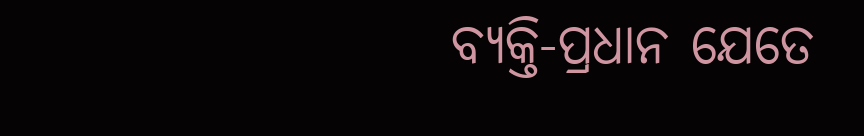ବ୍ୟକ୍ତି-ପ୍ରଧାନ ଯେତେ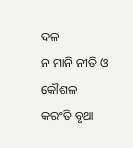ଦଳ
ନ ମାନି ନୀତି ଓ କୌଶଳ
କରଂତି ବୃଥା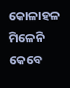କୋଳାହଳ
ମିଳେନି କେବେ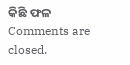କିଛି ଫଳ
Comments are closed.